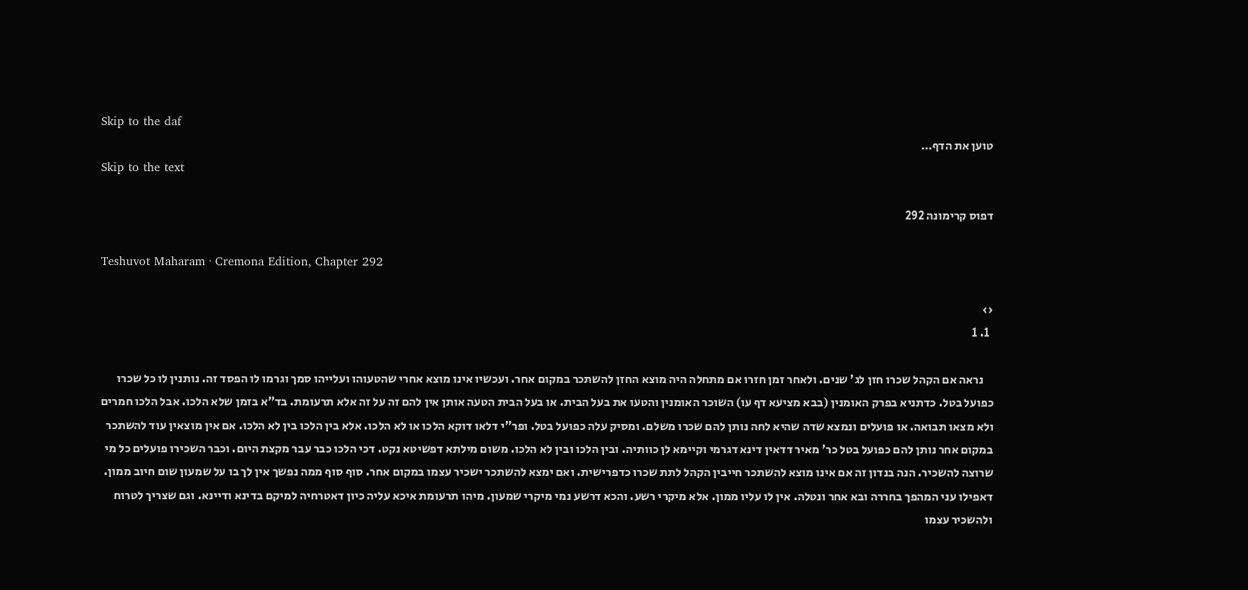Skip to the daf
טוען את הדף…
Skip to the text

דפוס קרימונה 292

Teshuvot Maharam · Cremona Edition, Chapter 292

‹›
  1. 1

    נראה אם הקהל שכרו חזן לג' שנים. ולאחר זמן חזרו אם מתחלה היה מוצא החזן להשתכר במקום אחר. ועכשיו אינו מוצא אחרי שהטעוהו ועלייהו סמך וגרמו לו הפסד זה. נותנין לו כל שכרו כפועל בטל. כדתניא בפרק האומנין (בבא מציעא דף עו) השוכר האומנין והטעו את בעל הבית. או בעל הבית הטעה אותן אין להם זה על זה אלא תרעומת. בד"א בזמן שלא הלכו. אבל הלכו חמרים ולא מצאו תבואה. או פועלים ונמצא שדה שהיא לחה נותן להם שכרו משלם. ומסיק עלה כפועל בטל. ופר"י דלאו דוקא הלכו או לא הלכו. אלא בין הלכו בין לא הלכו. אם אין מוצאין עוד להשתכר במקום אחר נותן להם כפועל בטל כר' מאיר דדאין דינא דגרמי וקיימא לן כוותיה. ובין הלכו ובין לא הלכו. משום מילתא דפשיטא נקט. דכי הלכו כבר עבר מקצת היום. וכבר השכירו פועלים כל מי שרוצה להשכיר. הנה בנדון זה אם אינו מוצא להשתכר חייבין הקהל לתת שכרו כדפרישית. ואם ימצא להשתכר ישכיר עצמו במקום אחר. סוף סוף ממה נפשך אין לך בו על שמעון שום חיוב ממון. דאפילו עני המהפך בחררה ובא אחר ונטלה. אין לו עליו ממון. אלא מיקרי רשע. והכא דרשע נמי מיקרי שמעון. מיהו תרעומת איכא עליה כיון דאטרחיה למיקם בדינא ודיינא. וגם שצריך לטרוח ולהשכיר עצמו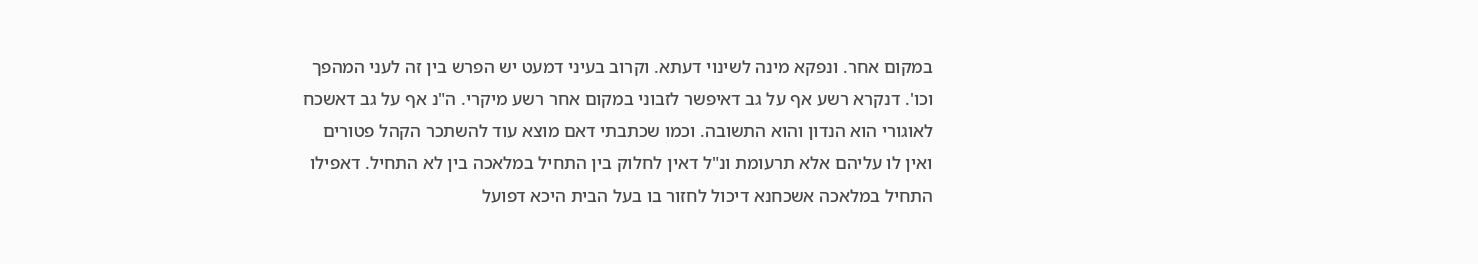במקום אחר. ונפקא מינה לשינוי דעתא. וקרוב בעיני דמעט יש הפרש בין זה לעני המהפך וכו'. דנקרא רשע אף על גב דאיפשר לזבוני במקום אחר רשע מיקרי. ה"נ אף על גב דאשכח לאוגורי הוא הנדון והוא התשובה. וכמו שכתבתי דאם מוצא עוד להשתכר הקהל פטורים ואין לו עליהם אלא תרעומת ונ"ל דאין לחלוק בין התחיל במלאכה בין לא התחיל. דאפילו התחיל במלאכה אשכחנא דיכול לחזור בו בעל הבית היכא דפועל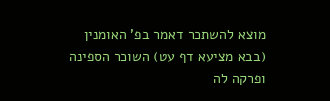מוצא להשתכר דאמר בפ' האומנין (בבא מציעא דף עט) השוכר הספינה ופרקה לה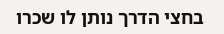בחצי הדרך נותן לו שכרו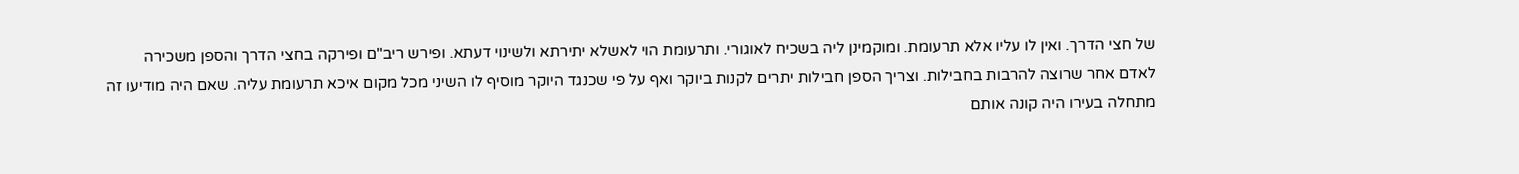של חצי הדרך. ואין לו עליו אלא תרעומת. ומוקמינן ליה בשכיח לאוגורי. ותרעומת הוי לאשלא יתירתא ולשינוי דעתא. ופירש ריב"ם ופירקה בחצי הדרך והספן משכירה לאדם אחר שרוצה להרבות בחבילות. וצריך הספן חבילות יתרים לקנות ביוקר ואף על פי שכנגד היוקר מוסיף לו השיני מכל מקום איכא תרעומת עליה. שאם היה מודיעו זה מתחלה בעירו היה קונה אותם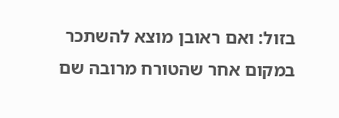בזול: ואם ראובן מוצא להשתכר במקום אחר שהטורח מרובה שם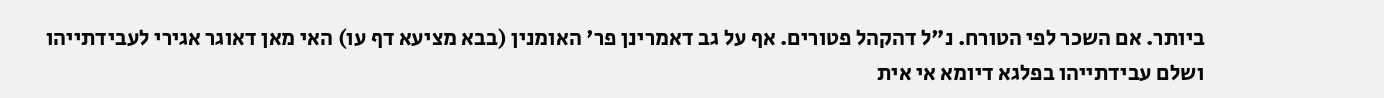ביותר. אם השכר לפי הטורח. נ"ל דהקהל פטורים. אף על גב דאמרינן פר' האומנין (בבא מציעא דף עו) האי מאן דאוגר אגירי לעבידתייהו ושלם עבידתייהו בפלגא דיומא אי אית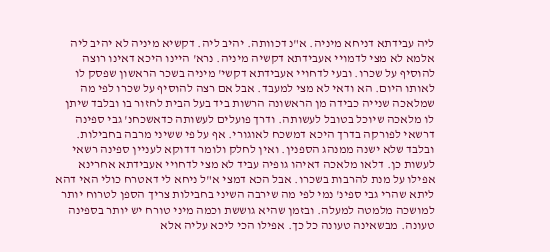ליה עבידתא דניחא מיניה. א"נ דכוותה. יהיב ליה. דקשיא מיניה לא יהיב ליה אלמא לא מצי לדמויי אעבידתא דקשיה מיניה. נרא' היינו היכא דאינו רוצה להוסיף על שכרו. ובעי לדחויי אעבידתא דקשי' מיניה בשכר הראשון שפסק לו לאותו היום. הא ודאי לא מצי למעבד. אבל אם רצה להוסיף על שכרו לפי מה שמלאכה שנייה כבידה מן הראשונה הרשות ביד בעל הבית לחזור בו ובלבד שיתן לו מלאכה שיוכל בטובל לעשותה. ודרך פועלים לעשותה כדאשכחנ' גבי ספינה דרשאי לפורקה בדרך היכא דמשכח לאוגורי. אף על פי ששיני מרבה בחבילות. ובלבד שלא ישנה ממנהג הספנין. ואין לחלק ולומר דדוקא לעניין ספינה רשאי לעשות כן. דלאו מלאכה דאיהו גופיה עביד לא מצי לדחויי אעבידתא אחרינא אפילו על מנת להרבות בשכרו. אבל הכא דמצי א"ל ניחא לי דאטרח כולי האי דהא ליתא שהרי גבי ספינ' נמי לפי מה שירבה השיני בחבילות צריך הספן לטרוח יותר למושכה מלמטה למעלה. ובזמן שהיא גוששת וכמה מיני טורח יש יותר בספינה טעונה. מבשאינה טעונה כל כך. אפילו הכי ליכא עליה אלא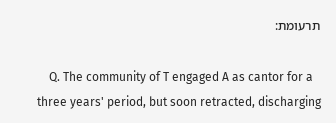תרעומת:

    Q. The community of T engaged A as cantor for a three years' period, but soon retracted, discharging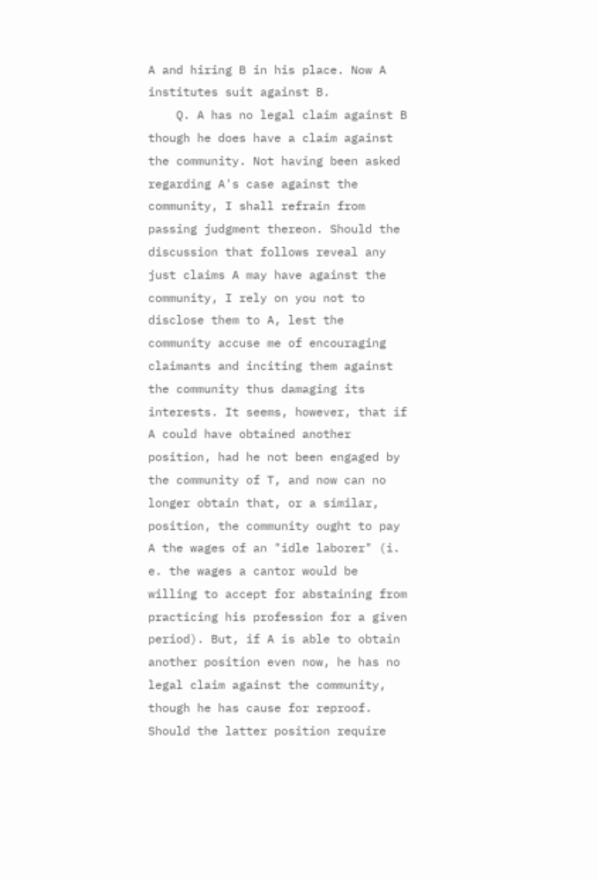A and hiring B in his place. Now A institutes suit against B.
    Q. A has no legal claim against B though he does have a claim against the community. Not having been asked regarding A's case against the community, I shall refrain from passing judgment thereon. Should the discussion that follows reveal any just claims A may have against the community, I rely on you not to disclose them to A, lest the community accuse me of encouraging claimants and inciting them against the community thus damaging its interests. It seems, however, that if A could have obtained another position, had he not been engaged by the community of T, and now can no longer obtain that, or a similar, position, the community ought to pay A the wages of an "idle laborer" (i. e. the wages a cantor would be willing to accept for abstaining from practicing his profession for a given period). But, if A is able to obtain another position even now, he has no legal claim against the community, though he has cause for reproof. Should the latter position require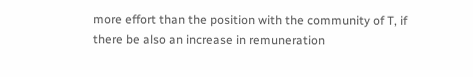more effort than the position with the community of T, if there be also an increase in remuneration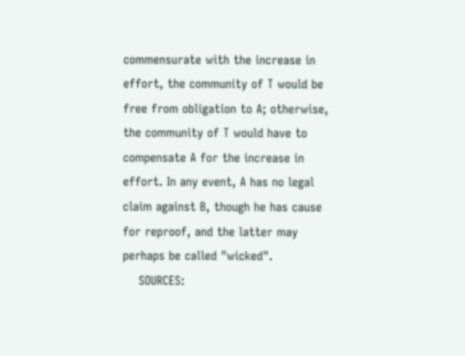commensurate with the increase in effort, the community of T would be free from obligation to A; otherwise, the community of T would have to compensate A for the increase in effort. In any event, A has no legal claim against B, though he has cause for reproof, and the latter may perhaps be called "wicked".
    SOURCES: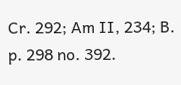Cr. 292; Am II, 234; B. p. 298 no. 392.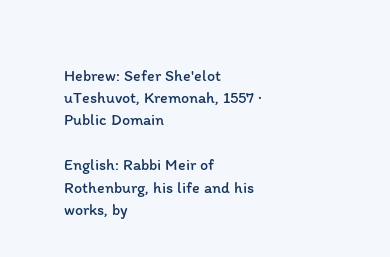Hebrew: Sefer She'elot uTeshuvot, Kremonah, 1557 · Public Domain

English: Rabbi Meir of Rothenburg, his life and his works, by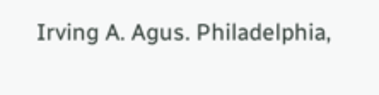Irving A. Agus. Philadelphia,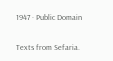1947 · Public Domain

Texts from Sefaria.